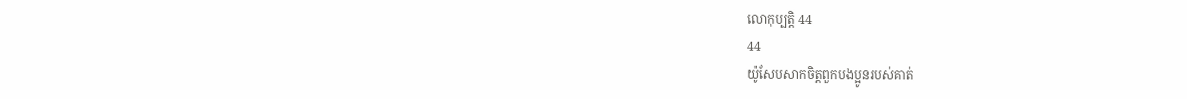លោកុប្បត្តិ 44
44
យ៉ូសែបសាកចិត្តពួកបងប្អូនរបស់គាត់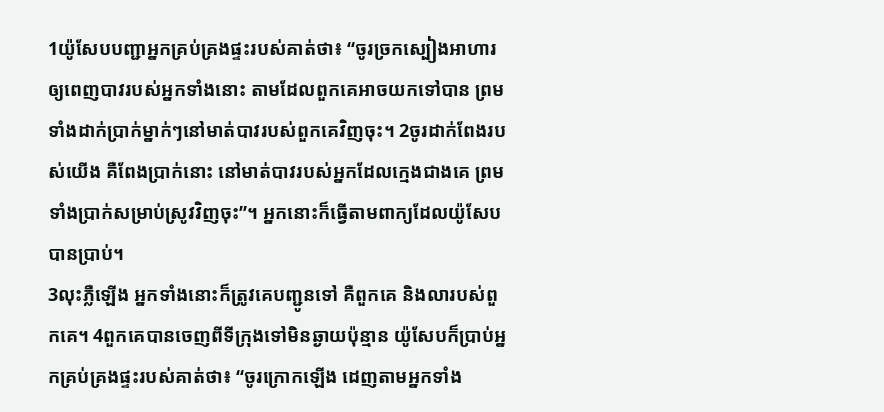1យ៉ូសែបបញ្ជាអ្នកគ្រប់គ្រងផ្ទះរបស់គាត់ថា៖ “ចូរច្រកស្បៀងអាហារឲ្យពេញបាវរបស់អ្នកទាំងនោះ តាមដែលពួកគេអាចយកទៅបាន ព្រមទាំងដាក់ប្រាក់ម្នាក់ៗនៅមាត់បាវរបស់ពួកគេវិញចុះ។ 2ចូរដាក់ពែងរបស់យើង គឺពែងប្រាក់នោះ នៅមាត់បាវរបស់អ្នកដែលក្មេងជាងគេ ព្រមទាំងប្រាក់សម្រាប់ស្រូវវិញចុះ”។ អ្នកនោះក៏ធ្វើតាមពាក្យដែលយ៉ូសែបបានប្រាប់។
3លុះភ្លឺឡើង អ្នកទាំងនោះក៏ត្រូវគេបញ្ជូនទៅ គឺពួកគេ និងលារបស់ពួកគេ។ 4ពួកគេបានចេញពីទីក្រុងទៅមិនឆ្ងាយប៉ុន្មាន យ៉ូសែបក៏ប្រាប់អ្នកគ្រប់គ្រងផ្ទះរបស់គាត់ថា៖ “ចូរក្រោកឡើង ដេញតាមអ្នកទាំង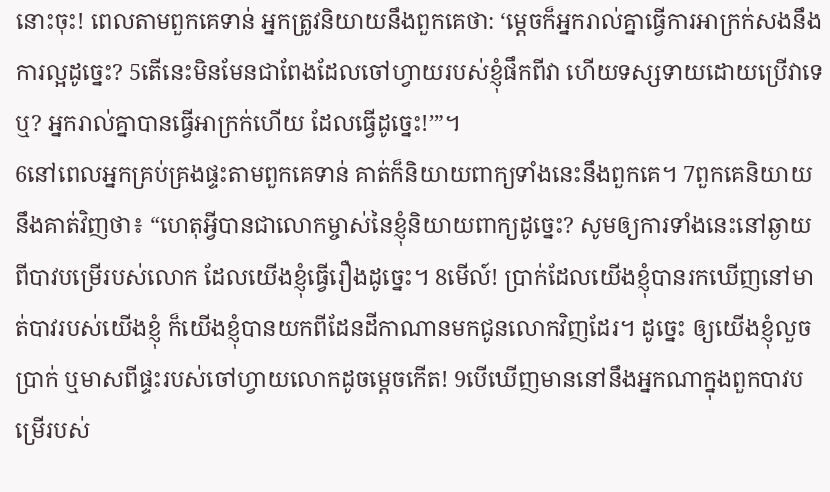នោះចុះ! ពេលតាមពួកគេទាន់ អ្នកត្រូវនិយាយនឹងពួកគេថា: ‘ម្ដេចក៏អ្នករាល់គ្នាធ្វើការអាក្រក់សងនឹងការល្អដូច្នេះ? 5តើនេះមិនមែនជាពែងដែលចៅហ្វាយរបស់ខ្ញុំផឹកពីវា ហើយទស្សទាយដោយប្រើវាទេឬ? អ្នករាល់គ្នាបានធ្វើអាក្រក់ហើយ ដែលធ្វើដូច្នេះ!’”។
6នៅពេលអ្នកគ្រប់គ្រងផ្ទះតាមពួកគេទាន់ គាត់ក៏និយាយពាក្យទាំងនេះនឹងពួកគេ។ 7ពួកគេនិយាយនឹងគាត់វិញថា៖ “ហេតុអ្វីបានជាលោកម្ចាស់នៃខ្ញុំនិយាយពាក្យដូច្នេះ? សូមឲ្យការទាំងនេះនៅឆ្ងាយពីបាវបម្រើរបស់លោក ដែលយើងខ្ញុំធ្វើរឿងដូច្នេះ។ 8មើល៍! ប្រាក់ដែលយើងខ្ញុំបានរកឃើញនៅមាត់បាវរបស់យើងខ្ញុំ ក៏យើងខ្ញុំបានយកពីដែនដីកាណានមកជូនលោកវិញដែរ។ ដូច្នេះ ឲ្យយើងខ្ញុំលួចប្រាក់ ឬមាសពីផ្ទះរបស់ចៅហ្វាយលោកដូចម្ដេចកើត! 9បើឃើញមាននៅនឹងអ្នកណាក្នុងពួកបាវបម្រើរបស់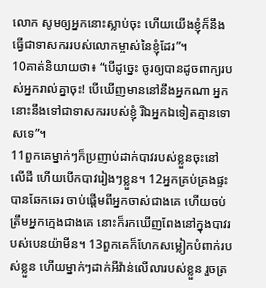លោក សូមឲ្យអ្នកនោះស្លាប់ចុះ ហើយយើងខ្ញុំក៏នឹងធ្វើជាទាសកររបស់លោកម្ចាស់នៃខ្ញុំដែរ”។
10គាត់និយាយថា៖ “បើដូច្នេះ ចូរឲ្យបានដូចពាក្យរបស់អ្នករាល់គ្នាចុះ! បើឃើញមាននៅនឹងអ្នកណា អ្នកនោះនឹងទៅជាទាសកររបស់ខ្ញុំ រីឯអ្នកឯទៀតគ្មានទោសទេ”។
11ពួកគេម្នាក់ៗក៏ប្រញាប់ដាក់បាវរបស់ខ្លួនចុះនៅលើដី ហើយបើកបាវរៀងៗខ្លួន។ 12អ្នកគ្រប់គ្រងផ្ទះបានឆែកឆេរ ចាប់ផ្ដើមពីអ្នកចាស់ជាងគេ ហើយចប់ត្រឹមអ្នកក្មេងជាងគេ នោះក៏រកឃើញពែងនៅក្នុងបាវរបស់បេនយ៉ាមីន។ 13ពួកគេក៏ហែកសម្លៀកបំពាក់របស់ខ្លួន ហើយម្នាក់ៗដាក់អីវ៉ាន់លើលារបស់ខ្លួន រួចត្រ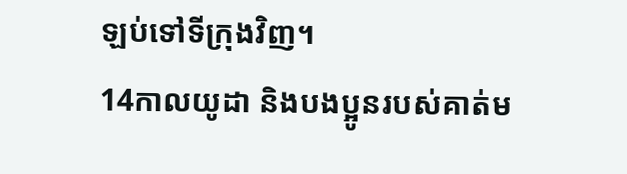ឡប់ទៅទីក្រុងវិញ។
14កាលយូដា និងបងប្អូនរបស់គាត់ម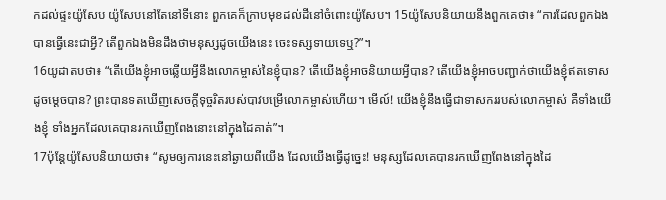កដល់ផ្ទះយ៉ូសែប យ៉ូសែបនៅតែនៅទីនោះ ពួកគេក៏ក្រាបមុខដល់ដីនៅចំពោះយ៉ូសែប។ 15យ៉ូសែបនិយាយនឹងពួកគេថា៖ “ការដែលពួកឯងបានធ្វើនេះជាអ្វី? តើពួកឯងមិនដឹងថាមនុស្សដូចយើងនេះ ចេះទស្សទាយទេឬ?”។
16យូដាតបថា៖ “តើយើងខ្ញុំអាចឆ្លើយអ្វីនឹងលោកម្ចាស់នៃខ្ញុំបាន? តើយើងខ្ញុំអាចនិយាយអ្វីបាន? តើយើងខ្ញុំអាចបញ្ជាក់ថាយើងខ្ញុំឥតទោសដូចម្ដេចបាន? ព្រះបានទតឃើញសេចក្ដីទុច្ចរិតរបស់បាវបម្រើលោកម្ចាស់ហើយ។ មើល៍! យើងខ្ញុំនឹងធ្វើជាទាសកររបស់លោកម្ចាស់ គឺទាំងយើងខ្ញុំ ទាំងអ្នកដែលគេបានរកឃើញពែងនោះនៅក្នុងដៃគាត់”។
17ប៉ុន្តែយ៉ូសែបនិយាយថា៖ “សូមឲ្យការនេះនៅឆ្ងាយពីយើង ដែលយើងធ្វើដូច្នេះ! មនុស្សដែលគេបានរកឃើញពែងនៅក្នុងដៃ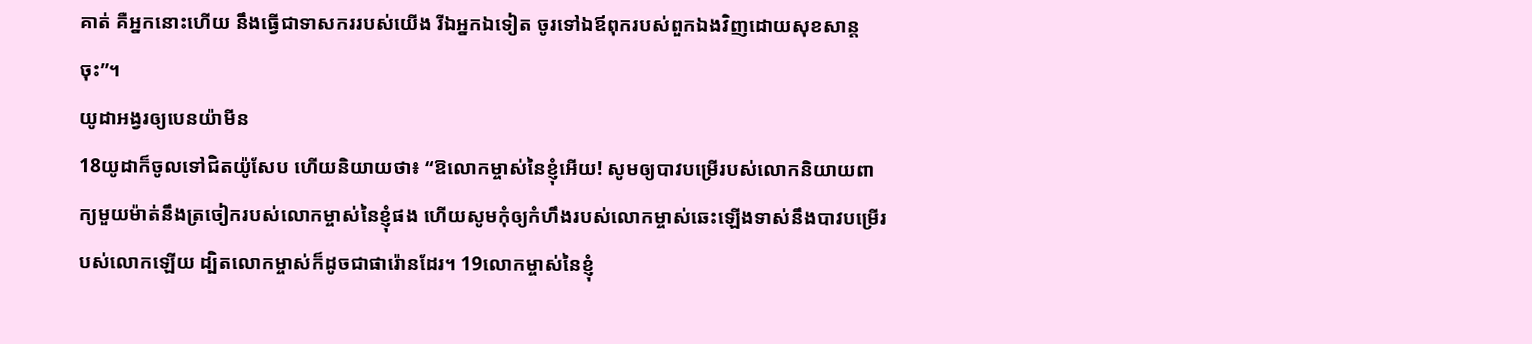គាត់ គឺអ្នកនោះហើយ នឹងធ្វើជាទាសកររបស់យើង រីឯអ្នកឯទៀត ចូរទៅឯឪពុករបស់ពួកឯងវិញដោយសុខសាន្តចុះ”។
យូដាអង្វរឲ្យបេនយ៉ាមីន
18យូដាក៏ចូលទៅជិតយ៉ូសែប ហើយនិយាយថា៖ “ឱលោកម្ចាស់នៃខ្ញុំអើយ! សូមឲ្យបាវបម្រើរបស់លោកនិយាយពាក្យមួយម៉ាត់នឹងត្រចៀករបស់លោកម្ចាស់នៃខ្ញុំផង ហើយសូមកុំឲ្យកំហឹងរបស់លោកម្ចាស់ឆេះឡើងទាស់នឹងបាវបម្រើរបស់លោកឡើយ ដ្បិតលោកម្ចាស់ក៏ដូចជាផារ៉ោនដែរ។ 19លោកម្ចាស់នៃខ្ញុំ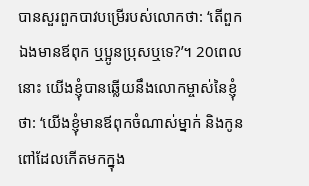បានសួរពួកបាវបម្រើរបស់លោកថា: ‘តើពួកឯងមានឪពុក ឬប្អូនប្រុសឬទេ?’។ 20ពេលនោះ យើងខ្ញុំបានឆ្លើយនឹងលោកម្ចាស់នៃខ្ញុំថា: ‘យើងខ្ញុំមានឪពុកចំណាស់ម្នាក់ និងកូនពៅដែលកើតមកក្នុង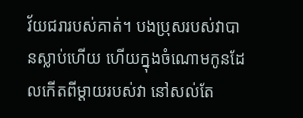វ័យជរារបស់គាត់។ បងប្រុសរបស់វាបានស្លាប់ហើយ ហើយក្នុងចំណោមកូនដែលកើតពីម្ដាយរបស់វា នៅសល់តែ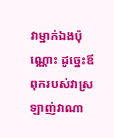វាម្នាក់ឯងប៉ុណ្ណោះ ដូច្នេះឪពុករបស់វាស្រឡាញ់វាណា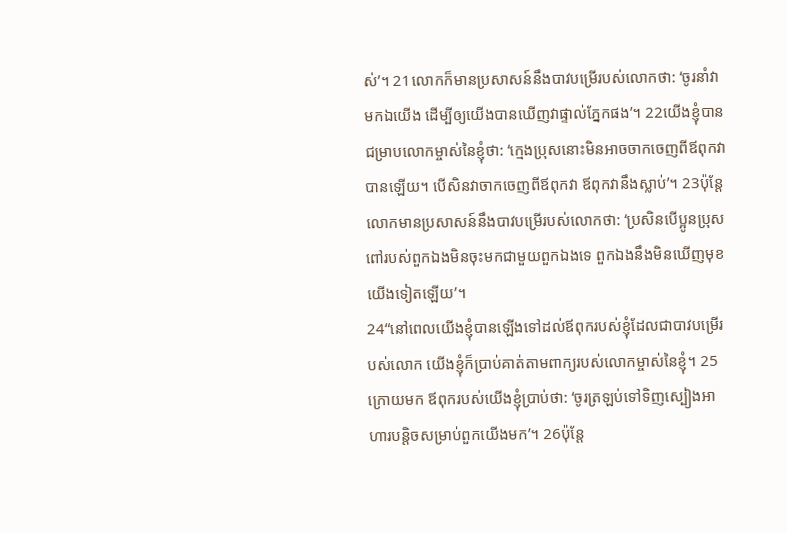ស់’។ 21លោកក៏មានប្រសាសន៍នឹងបាវបម្រើរបស់លោកថា: ‘ចូរនាំវាមកឯយើង ដើម្បីឲ្យយើងបានឃើញវាផ្ទាល់ភ្នែកផង’។ 22យើងខ្ញុំបានជម្រាបលោកម្ចាស់នៃខ្ញុំថា: ‘ក្មេងប្រុសនោះមិនអាចចាកចេញពីឪពុកវាបានឡើយ។ បើសិនវាចាកចេញពីឪពុកវា ឪពុកវានឹងស្លាប់’។ 23ប៉ុន្តែលោកមានប្រសាសន៍នឹងបាវបម្រើរបស់លោកថា: ‘ប្រសិនបើប្អូនប្រុសពៅរបស់ពួកឯងមិនចុះមកជាមួយពួកឯងទេ ពួកឯងនឹងមិនឃើញមុខយើងទៀតឡើយ’។
24“នៅពេលយើងខ្ញុំបានឡើងទៅដល់ឪពុករបស់ខ្ញុំដែលជាបាវបម្រើរបស់លោក យើងខ្ញុំក៏ប្រាប់គាត់តាមពាក្យរបស់លោកម្ចាស់នៃខ្ញុំ។ 25ក្រោយមក ឪពុករបស់យើងខ្ញុំប្រាប់ថា: ‘ចូរត្រឡប់ទៅទិញស្បៀងអាហារបន្តិចសម្រាប់ពួកយើងមក’។ 26ប៉ុន្តែ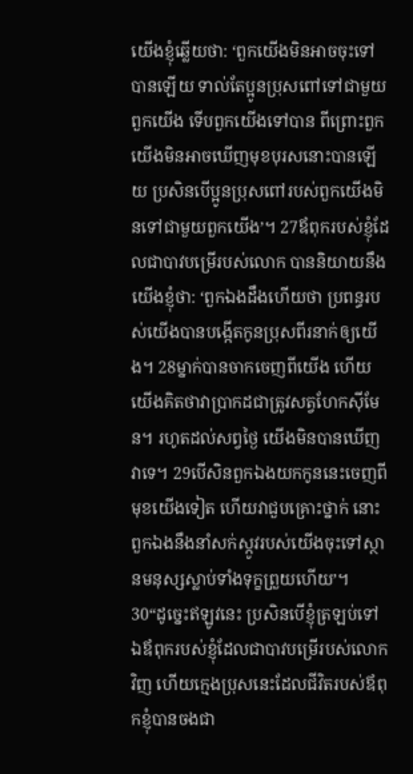យើងខ្ញុំឆ្លើយថា: ‘ពួកយើងមិនអាចចុះទៅបានឡើយ ទាល់តែប្អូនប្រុសពៅទៅជាមួយពួកយើង ទើបពួកយើងទៅបាន ពីព្រោះពួកយើងមិនអាចឃើញមុខបុរសនោះបានឡើយ ប្រសិនបើប្អូនប្រុសពៅរបស់ពួកយើងមិនទៅជាមួយពួកយើង’។ 27ឪពុករបស់ខ្ញុំដែលជាបាវបម្រើរបស់លោក បាននិយាយនឹងយើងខ្ញុំថា: ‘ពួកឯងដឹងហើយថា ប្រពន្ធរបស់យើងបានបង្កើតកូនប្រុសពីរនាក់ឲ្យយើង។ 28ម្នាក់បានចាកចេញពីយើង ហើយយើងគិតថាវាប្រាកដជាត្រូវសត្វហែកស៊ីមែន។ រហូតដល់សព្វថ្ងៃ យើងមិនបានឃើញវាទេ។ 29បើសិនពួកឯងយកកូននេះចេញពីមុខយើងទៀត ហើយវាជួបគ្រោះថ្នាក់ នោះពួកឯងនឹងនាំសក់ស្កូវរបស់យើងចុះទៅស្ថានមនុស្សស្លាប់ទាំងទុក្ខព្រួយហើយ’។
30“ដូច្នេះឥឡូវនេះ ប្រសិនបើខ្ញុំត្រឡប់ទៅឯឪពុករបស់ខ្ញុំដែលជាបាវបម្រើរបស់លោកវិញ ហើយក្មេងប្រុសនេះដែលជីវិតរបស់ឪពុកខ្ញុំបានចងជា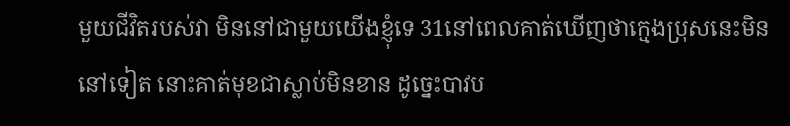មួយជីវិតរបស់វា មិននៅជាមួយយើងខ្ញុំទេ 31នៅពេលគាត់ឃើញថាក្មេងប្រុសនេះមិននៅទៀត នោះគាត់មុខជាស្លាប់មិនខាន ដូច្នេះបាវប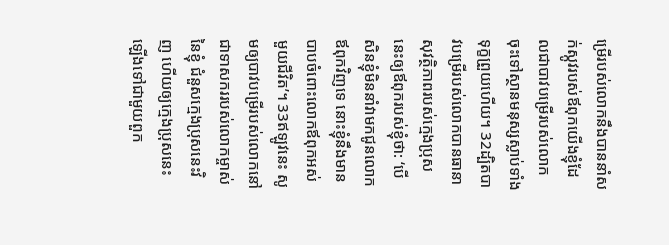ម្រើរបស់លោកនឹងបាននាំសក់ស្កូវរបស់ឪពុកយើងខ្ញុំដែលជាបាវបម្រើរបស់លោក ចុះទៅស្ថានមនុស្សស្លាប់ទាំងទុក្ខព្រួយហើយ។ 32ដ្បិតបាវបម្រើរបស់លោកបានធានាសុវត្ថិភាពរបស់ក្មេងប្រុសនេះឲ្យឪពុករបស់ខ្ញុំថា: ‘បើសិនខ្ញុំមិននាំវាមកជូនលោកឪពុកវិញទេ នោះខ្ញុំនឹងមានបាបចំពោះលោកឪពុកអស់មួយជីវិត’។ 33ឥឡូវនេះ សូមឲ្យបាវបម្រើរបស់លោកនៅជាទាសកររបស់លោកម្ចាស់នៃខ្ញុំ ជំនួសក្មេងប្រុសនេះវិញ ហើយឲ្យក្មេងប្រុសនេះឡើងទៅជាមួយពួក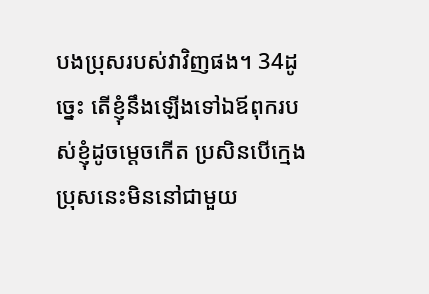បងប្រុសរបស់វាវិញផង។ 34ដូច្នេះ តើខ្ញុំនឹងឡើងទៅឯឪពុករបស់ខ្ញុំដូចម្ដេចកើត ប្រសិនបើក្មេងប្រុសនេះមិននៅជាមួយ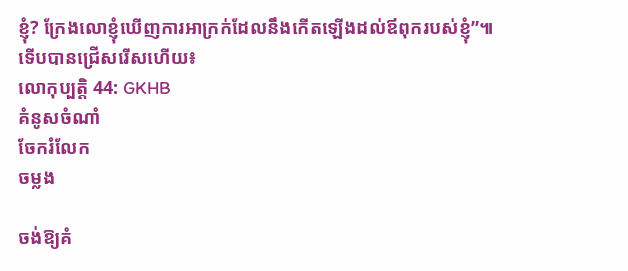ខ្ញុំ? ក្រែងលោខ្ញុំឃើញការអាក្រក់ដែលនឹងកើតឡើងដល់ឪពុករបស់ខ្ញុំ”៕
ទើបបានជ្រើសរើសហើយ៖
លោកុប្បត្តិ 44: GKHB
គំនូសចំណាំ
ចែករំលែក
ចម្លង

ចង់ឱ្យគំ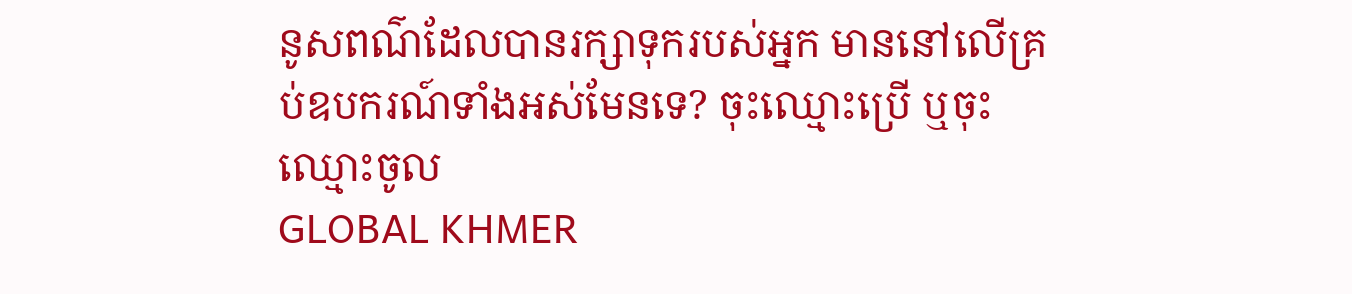នូសពណ៌ដែលបានរក្សាទុករបស់អ្នក មាននៅលើគ្រប់ឧបករណ៍ទាំងអស់មែនទេ? ចុះឈ្មោះប្រើ ឬចុះឈ្មោះចូល
GLOBAL KHMER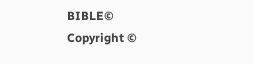BIBLE©
Copyright ©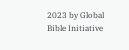2023 by Global Bible Initiative